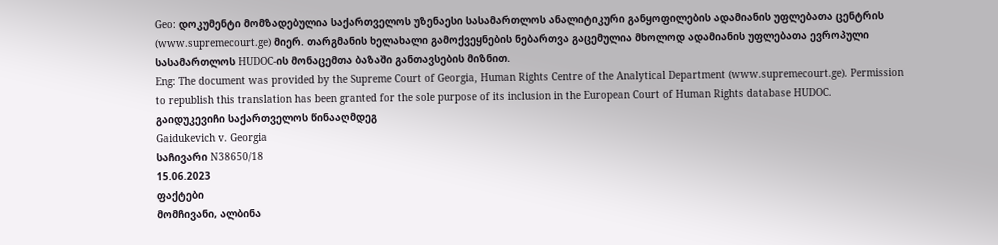Geo: დოკუმენტი მომზადებულია საქართველოს უზენაესი სასამართლოს ანალიტიკური განყოფილების ადამიანის უფლებათა ცენტრის (www.supremecourt.ge) მიერ. თარგმანის ხელახალი გამოქვეყნების ნებართვა გაცემულია მხოლოდ ადამიანის უფლებათა ევროპული სასამართლოს HUDOC-ის მონაცემთა ბაზაში განთავსების მიზნით.
Eng: The document was provided by the Supreme Court of Georgia, Human Rights Centre of the Analytical Department (www.supremecourt.ge). Permission to republish this translation has been granted for the sole purpose of its inclusion in the European Court of Human Rights database HUDOC.
გაიდუკევიჩი საქართველოს წინააღმდეგ
Gaidukevich v. Georgia
საჩივარი N38650/18
15.06.2023
ფაქტები
მომჩივანი, ალბინა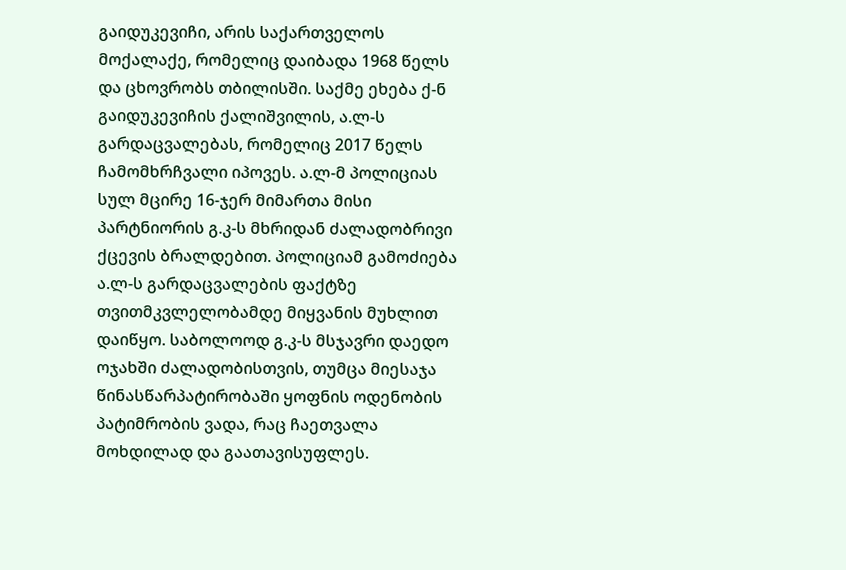გაიდუკევიჩი, არის საქართველოს მოქალაქე, რომელიც დაიბადა 1968 წელს და ცხოვრობს თბილისში. საქმე ეხება ქ-ნ გაიდუკევიჩის ქალიშვილის, ა.ლ-ს გარდაცვალებას, რომელიც 2017 წელს ჩამომხრჩვალი იპოვეს. ა.ლ-მ პოლიციას სულ მცირე 16-ჯერ მიმართა მისი პარტნიორის გ.კ-ს მხრიდან ძალადობრივი ქცევის ბრალდებით. პოლიციამ გამოძიება ა.ლ-ს გარდაცვალების ფაქტზე თვითმკვლელობამდე მიყვანის მუხლით დაიწყო. საბოლოოდ გ.კ-ს მსჯავრი დაედო ოჯახში ძალადობისთვის, თუმცა მიესაჯა წინასწარპატირობაში ყოფნის ოდენობის პატიმრობის ვადა, რაც ჩაეთვალა მოხდილად და გაათავისუფლეს.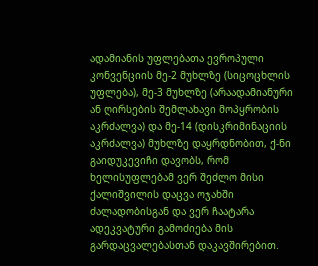ადამიანის უფლებათა ევროპული კონვენციის მე-2 მუხლზე (სიცოცხლის უფლება), მე-3 მუხლზე (არაადამიანური ან ღირსების შემლახავი მოპყრობის აკრძალვა) და მე-14 (დისკრიმინაციის აკრძალვა) მუხლზე დაყრდნობით, ქ-ნი გაიდუკევიჩი დავობს, რომ ხელისუფლებამ ვერ შეძლო მისი ქალიშვილის დაცვა ოჯახში ძალადობისგან და ვერ ჩაატარა ადეკვატური გამოძიება მის გარდაცვალებასთან დაკავშირებით.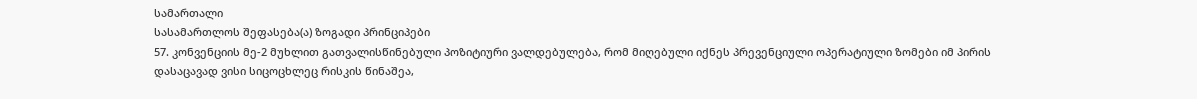სამართალი
სასამართლოს შეფასება(ა) ზოგადი პრინციპები
57. კონვენციის მე-2 მუხლით გათვალისწინებული პოზიტიური ვალდებულება, რომ მიღებული იქნეს პრევენციული ოპერატიული ზომები იმ პირის დასაცავად ვისი სიცოცხლეც რისკის წინაშეა,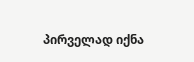პირველად იქნა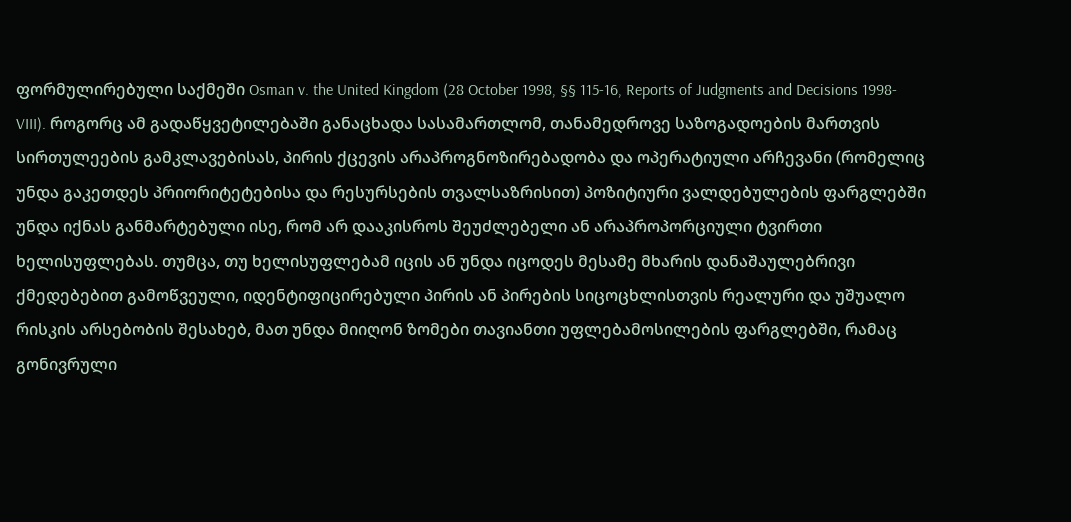ფორმულირებული საქმეში Osman v. the United Kingdom (28 October 1998, §§ 115-16, Reports of Judgments and Decisions 1998-VIII). როგორც ამ გადაწყვეტილებაში განაცხადა სასამართლომ, თანამედროვე საზოგადოების მართვის სირთულეების გამკლავებისას, პირის ქცევის არაპროგნოზირებადობა და ოპერატიული არჩევანი (რომელიც უნდა გაკეთდეს პრიორიტეტებისა და რესურსების თვალსაზრისით) პოზიტიური ვალდებულების ფარგლებში უნდა იქნას განმარტებული ისე, რომ არ დააკისროს შეუძლებელი ან არაპროპორციული ტვირთი ხელისუფლებას. თუმცა, თუ ხელისუფლებამ იცის ან უნდა იცოდეს მესამე მხარის დანაშაულებრივი ქმედებებით გამოწვეული, იდენტიფიცირებული პირის ან პირების სიცოცხლისთვის რეალური და უშუალო რისკის არსებობის შესახებ, მათ უნდა მიიღონ ზომები თავიანთი უფლებამოსილების ფარგლებში, რამაც გონივრული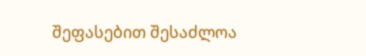შეფასებით შესაძლოა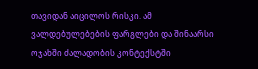თავიდან აიცილოს რისკი. ამ ვალდებულებების ფარგლები და შინაარსი ოჯახში ძალადობის კონტექსტში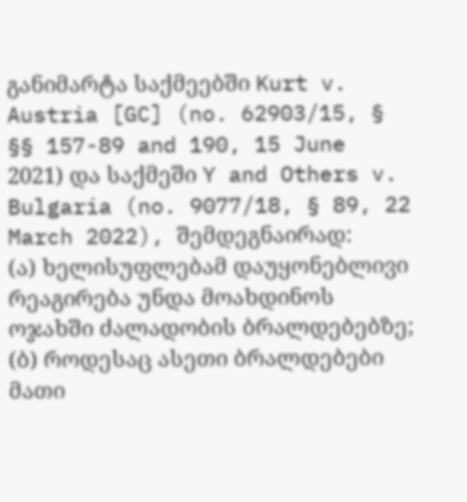განიმარტა საქმეებში Kurt v. Austria [GC] (no. 62903/15, § §§ 157-89 and 190, 15 June 2021) და საქმეში Y and Others v. Bulgaria (no. 9077/18, § 89, 22 March 2022), შემდეგნაირად:
(ა) ხელისუფლებამ დაუყონებლივი რეაგირება უნდა მოახდინოს ოჯახში ძალადობის ბრალდებებზე;
(ბ) როდესაც ასეთი ბრალდებები მათი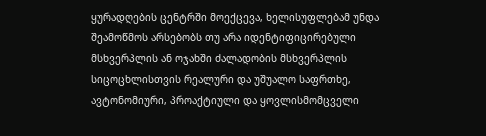ყურადღების ცენტრში მოექცევა, ხელისუფლებამ უნდა შეამოწმოს არსებობს თუ არა იდენტიფიცირებული მსხვერპლის ან ოჯახში ძალადობის მსხვერპლის სიცოცხლისთვის რეალური და უშუალო საფრთხე, ავტონომიური, პროაქტიული და ყოვლისმომცველი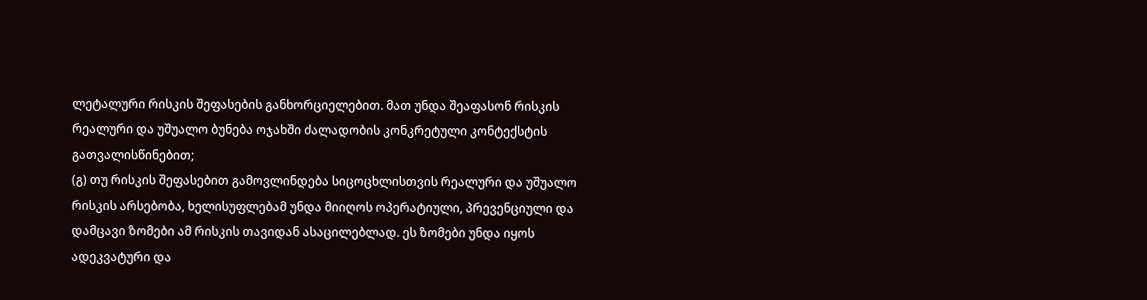ლეტალური რისკის შეფასების განხორციელებით. მათ უნდა შეაფასონ რისკის რეალური და უშუალო ბუნება ოჯახში ძალადობის კონკრეტული კონტექსტის გათვალისწინებით;
(გ) თუ რისკის შეფასებით გამოვლინდება სიცოცხლისთვის რეალური და უშუალო რისკის არსებობა, ხელისუფლებამ უნდა მიიღოს ოპერატიული, პრევენციული და დამცავი ზომები ამ რისკის თავიდან ასაცილებლად. ეს ზომები უნდა იყოს ადეკვატური და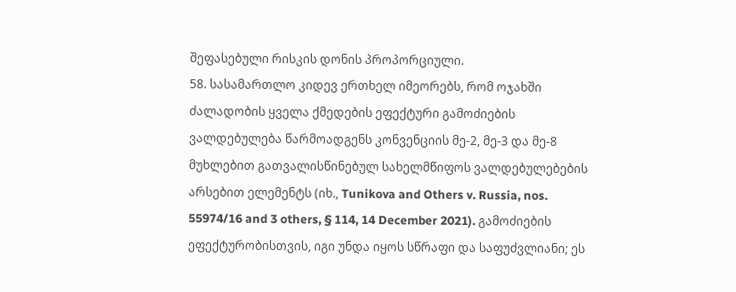შეფასებული რისკის დონის პროპორციული.
58. სასამართლო კიდევ ერთხელ იმეორებს, რომ ოჯახში ძალადობის ყველა ქმედების ეფექტური გამოძიების ვალდებულება წარმოადგენს კონვენციის მე-2, მე-3 და მე-8 მუხლებით გათვალისწინებულ სახელმწიფოს ვალდებულებების არსებით ელემენტს (იხ., Tunikova and Others v. Russia, nos. 55974/16 and 3 others, § 114, 14 December 2021). გამოძიების ეფექტურობისთვის, იგი უნდა იყოს სწრაფი და საფუძვლიანი; ეს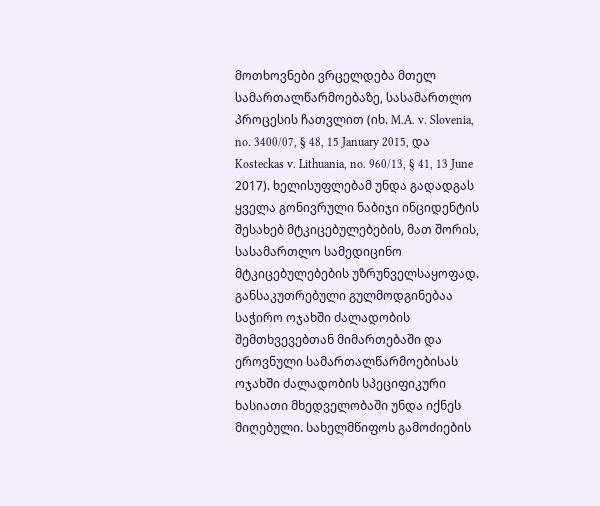მოთხოვნები ვრცელდება მთელ სამართალწარმოებაზე, სასამართლო პროცესის ჩათვლით (იხ. M.A. v. Slovenia, no. 3400/07, § 48, 15 January 2015, და Kosteckas v. Lithuania, no. 960/13, § 41, 13 June 2017). ხელისუფლებამ უნდა გადადგას ყველა გონივრული ნაბიჯი ინციდენტის შესახებ მტკიცებულებების, მათ შორის, სასამართლო სამედიცინო მტკიცებულებების უზრუნველსაყოფად. განსაკუთრებული გულმოდგინებაა საჭირო ოჯახში ძალადობის შემთხვევებთან მიმართებაში და ეროვნული სამართალწარმოებისას ოჯახში ძალადობის სპეციფიკური ხასიათი მხედველობაში უნდა იქნეს მიღებული. სახელმწიფოს გამოძიების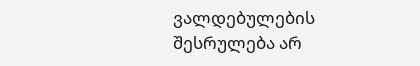ვალდებულების შესრულება არ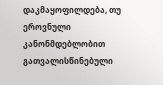დაკმაყოფილდება, თუ ეროვნული კანონმდებლობით გათვალისწინებული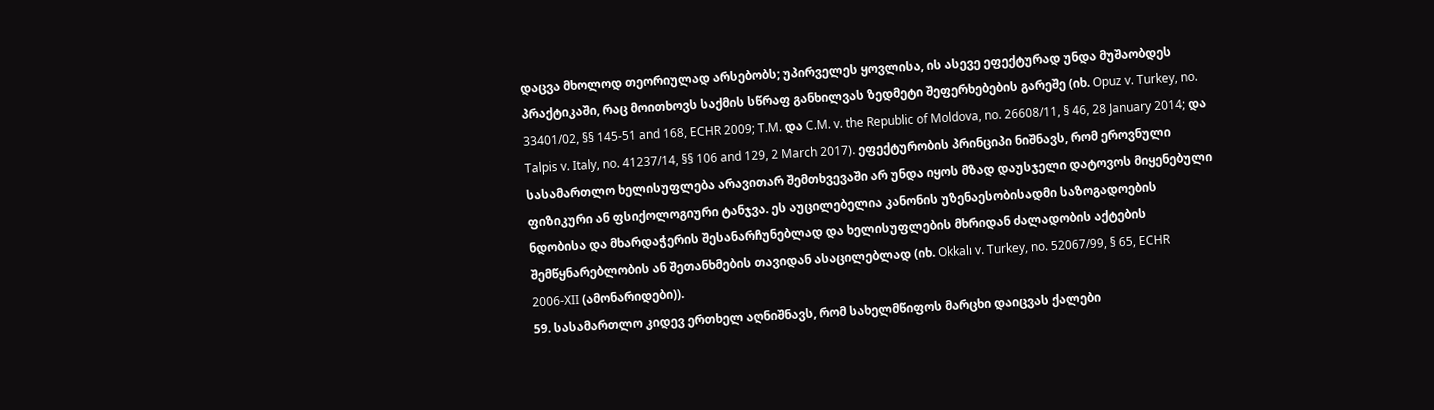დაცვა მხოლოდ თეორიულად არსებობს; უპირველეს ყოვლისა, ის ასევე ეფექტურად უნდა მუშაობდეს პრაქტიკაში, რაც მოითხოვს საქმის სწრაფ განხილვას ზედმეტი შეფერხებების გარეშე (იხ. Opuz v. Turkey, no. 33401/02, §§ 145-51 and 168, ECHR 2009; T.M. და C.M. v. the Republic of Moldova, no. 26608/11, § 46, 28 January 2014; და Talpis v. Italy, no. 41237/14, §§ 106 and 129, 2 March 2017). ეფექტურობის პრინციპი ნიშნავს, რომ ეროვნული სასამართლო ხელისუფლება არავითარ შემთხვევაში არ უნდა იყოს მზად დაუსჯელი დატოვოს მიყენებული ფიზიკური ან ფსიქოლოგიური ტანჯვა. ეს აუცილებელია კანონის უზენაესობისადმი საზოგადოების ნდობისა და მხარდაჭერის შესანარჩუნებლად და ხელისუფლების მხრიდან ძალადობის აქტების შემწყნარებლობის ან შეთანხმების თავიდან ასაცილებლად (იხ. Okkalı v. Turkey, no. 52067/99, § 65, ECHR 2006‑XII (ამონარიდები)).
59. სასამართლო კიდევ ერთხელ აღნიშნავს, რომ სახელმწიფოს მარცხი დაიცვას ქალები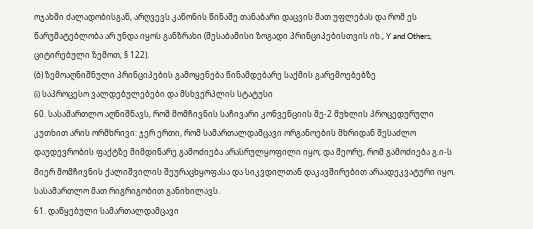ოჯახში ძალადობისგან, არღვევს კანონის წინაშე თანაბარი დაცვის მათ უფლებას და რომ ეს წარუმატებლობა არ უნდა იყოს განზრახი (შესაბამისი ზოგადი პრინციპებისთვის იხ., Y and Others, ციტირებული ზემოთ, § 122).
(ბ) ზემოაღნიშნული პრინციპების გამოყენება წინამდებარე საქმის გარემოებებზე
(i) საპროცესო ვალდებულებები და მსხვერპლის სტატუსი
60. სასამართლო აღნიშნავს, რომ მომჩივნის საჩივარი კონვენციის მე-2 მუხლის პროცედურული კუთხით არის ორმხრივი: ჯერ ერთი, რომ სამართალდამცავი ორგანოების მხრიდან შესაძლო დაუდევრობის ფაქტზე მიმდინარე გამოძიება არასრულყოფილი იყო; და მეორე, რომ გამოძიება გ.ი-ს მიერ მომჩივნის ქალიშვილის შეურაცხყოფასა და სიკვდილთან დაკავშირებით არაადეკვატური იყო. სასამართლო მათ რიგრიგობით განიხილავს.
61. დაწყებული სამართალდამცავი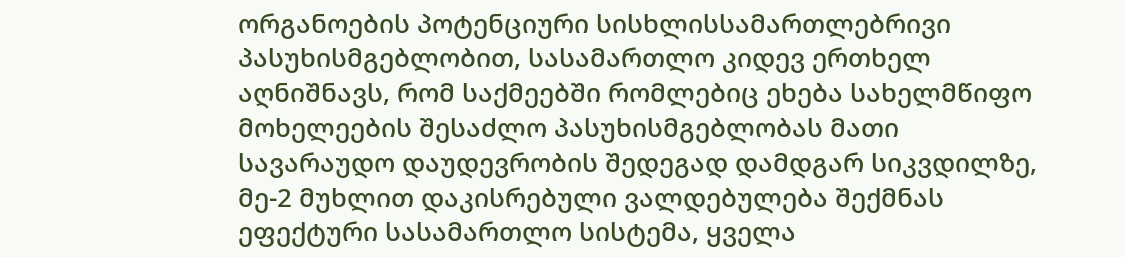ორგანოების პოტენციური სისხლისსამართლებრივი პასუხისმგებლობით, სასამართლო კიდევ ერთხელ აღნიშნავს, რომ საქმეებში რომლებიც ეხება სახელმწიფო მოხელეების შესაძლო პასუხისმგებლობას მათი სავარაუდო დაუდევრობის შედეგად დამდგარ სიკვდილზე, მე-2 მუხლით დაკისრებული ვალდებულება შექმნას ეფექტური სასამართლო სისტემა, ყველა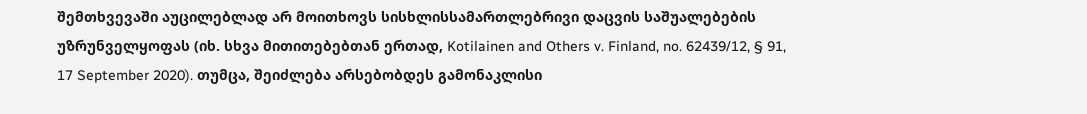შემთხვევაში აუცილებლად არ მოითხოვს სისხლისსამართლებრივი დაცვის საშუალებების უზრუნველყოფას (იხ. სხვა მითითებებთან ერთად, Kotilainen and Others v. Finland, no. 62439/12, § 91, 17 September 2020). თუმცა, შეიძლება არსებობდეს გამონაკლისი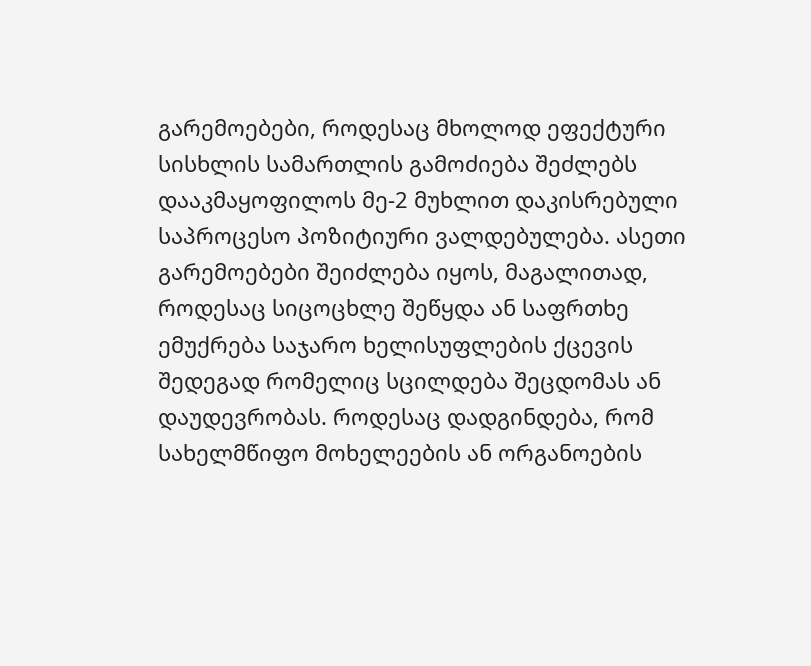გარემოებები, როდესაც მხოლოდ ეფექტური სისხლის სამართლის გამოძიება შეძლებს დააკმაყოფილოს მე-2 მუხლით დაკისრებული საპროცესო პოზიტიური ვალდებულება. ასეთი გარემოებები შეიძლება იყოს, მაგალითად, როდესაც სიცოცხლე შეწყდა ან საფრთხე ემუქრება საჯარო ხელისუფლების ქცევის შედეგად რომელიც სცილდება შეცდომას ან დაუდევრობას. როდესაც დადგინდება, რომ სახელმწიფო მოხელეების ან ორგანოების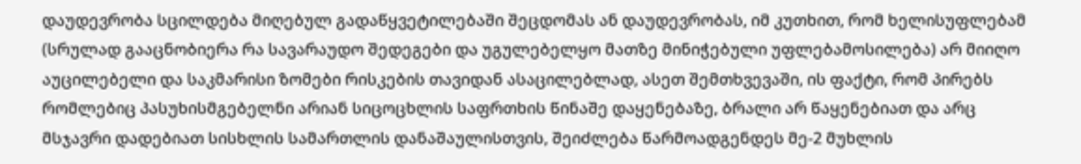დაუდევრობა სცილდება მიღებულ გადაწყვეტილებაში შეცდომას ან დაუდევრობას, იმ კუთხით, რომ ხელისუფლებამ (სრულად გააცნობიერა რა სავარაუდო შედეგები და უგულებელყო მათზე მინიჭებული უფლებამოსილება) არ მიიღო აუცილებელი და საკმარისი ზომები რისკების თავიდან ასაცილებლად, ასეთ შემთხვევაში, ის ფაქტი, რომ პირებს რომლებიც პასუხისმგებელნი არიან სიცოცხლის საფრთხის წინაშე დაყენებაზე, ბრალი არ წაყენებიათ და არც მსჯავრი დადებიათ სისხლის სამართლის დანაშაულისთვის, შეიძლება წარმოადგენდეს მე-2 მუხლის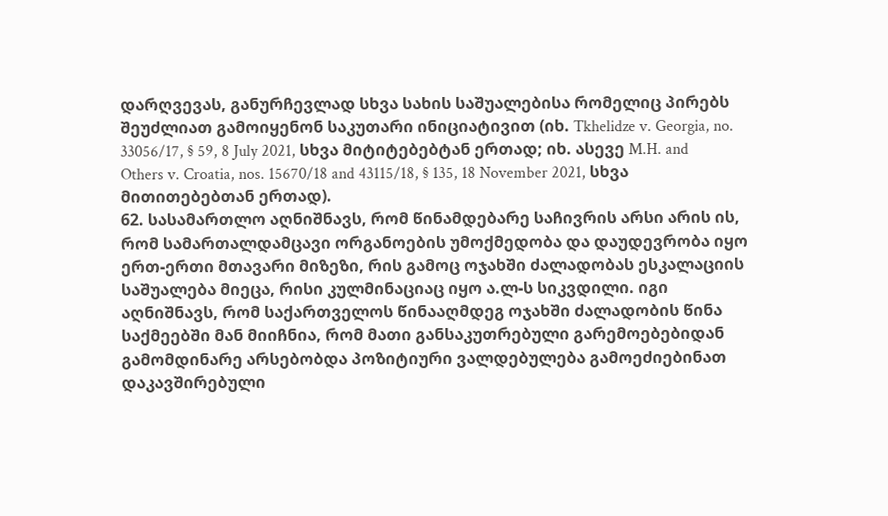დარღვევას, განურჩევლად სხვა სახის საშუალებისა რომელიც პირებს შეუძლიათ გამოიყენონ საკუთარი ინიციატივით (იხ. Tkhelidze v. Georgia, no. 33056/17, § 59, 8 July 2021, სხვა მიტიტებებტან ერთად; იხ. ასევე M.H. and Others v. Croatia, nos. 15670/18 and 43115/18, § 135, 18 November 2021, სხვა მითითებებთან ერთად).
62. სასამართლო აღნიშნავს, რომ წინამდებარე საჩივრის არსი არის ის, რომ სამართალდამცავი ორგანოების უმოქმედობა და დაუდევრობა იყო ერთ-ერთი მთავარი მიზეზი, რის გამოც ოჯახში ძალადობას ესკალაციის საშუალება მიეცა, რისი კულმინაციაც იყო ა.ლ-ს სიკვდილი. იგი აღნიშნავს, რომ საქართველოს წინააღმდეგ ოჯახში ძალადობის წინა საქმეებში მან მიიჩნია, რომ მათი განსაკუთრებული გარემოებებიდან გამომდინარე არსებობდა პოზიტიური ვალდებულება გამოეძიებინათ დაკავშირებული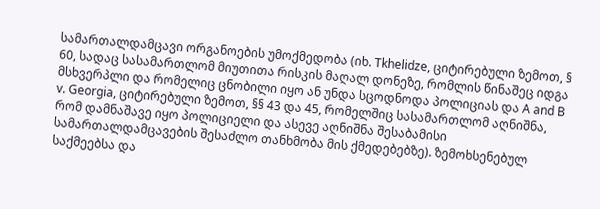სამართალდამცავი ორგანოების უმოქმედობა (იხ. Tkhelidze, ციტირებული ზემოთ, § 60, სადაც სასამართლომ მიუთითა რისკის მაღალ დონეზე, რომლის წინაშეც იდგა მსხვერპლი და რომელიც ცნობილი იყო ან უნდა სცოდნოდა პოლიციას და A and B v. Georgia, ციტირებული ზემოთ, §§ 43 და 45, რომელშიც სასამართლომ აღნიშნა, რომ დამნაშავე იყო პოლიციელი და ასევე აღნიშნა შესაბამისი სამართალდამცავების შესაძლო თანხმობა მის ქმედებებზე). ზემოხსენებულ საქმეებსა და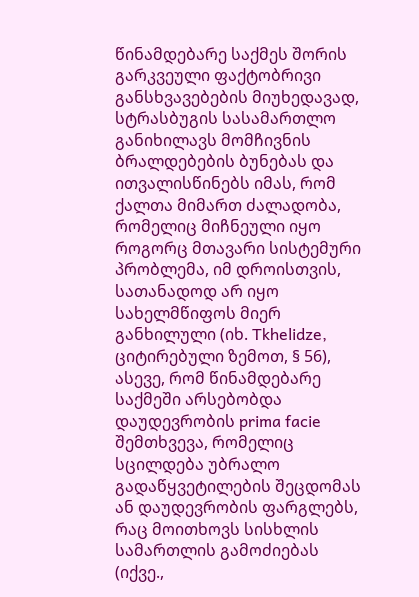წინამდებარე საქმეს შორის გარკვეული ფაქტობრივი განსხვავებების მიუხედავად, სტრასბუგის სასამართლო განიხილავს მომჩივნის ბრალდებების ბუნებას და ითვალისწინებს იმას, რომ ქალთა მიმართ ძალადობა, რომელიც მიჩნეული იყო როგორც მთავარი სისტემური პრობლემა, იმ დროისთვის, სათანადოდ არ იყო სახელმწიფოს მიერ განხილული (იხ. Tkhelidze, ციტირებული ზემოთ, § 56), ასევე, რომ წინამდებარე საქმეში არსებობდა დაუდევრობის prima facie შემთხვევა, რომელიც სცილდება უბრალო გადაწყვეტილების შეცდომას ან დაუდევრობის ფარგლებს, რაც მოითხოვს სისხლის სამართლის გამოძიებას (იქვე.,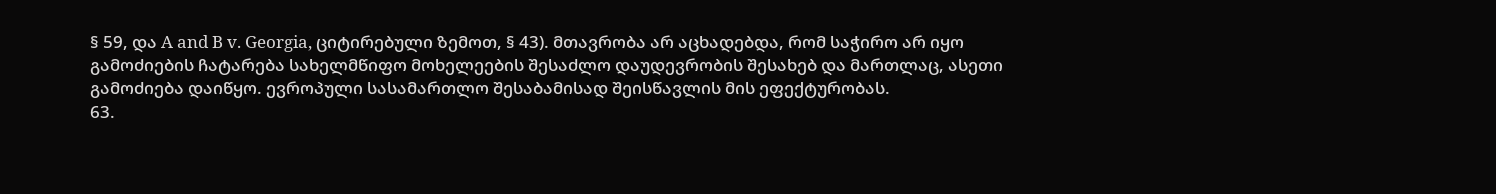§ 59, და A and B v. Georgia, ციტირებული ზემოთ, § 43). მთავრობა არ აცხადებდა, რომ საჭირო არ იყო გამოძიების ჩატარება სახელმწიფო მოხელეების შესაძლო დაუდევრობის შესახებ და მართლაც, ასეთი გამოძიება დაიწყო. ევროპული სასამართლო შესაბამისად შეისწავლის მის ეფექტურობას.
63.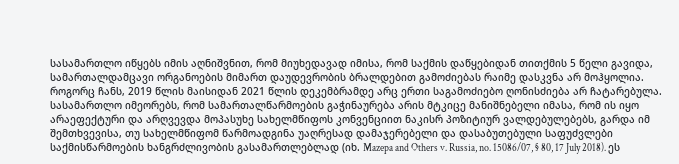სასამართლო იწყებს იმის აღნიშვნით, რომ მიუხედავად იმისა, რომ საქმის დაწყებიდან თითქმის 5 წელი გავიდა, სამართალდამცავი ორგანოების მიმართ დაუდევრობის ბრალდებით გამოძიებას რაიმე დასკვნა არ მოჰყოლია. როგორც ჩანს, 2019 წლის მაისიდან 2021 წლის დეკემბრამდე არც ერთი საგამოძიებო ღონისძიება არ ჩატარებულა. სასამართლო იმეორებს, რომ სამართალწარმოების გაჭინაურება არის მტკიცე მანიშნებელი იმასა, რომ ის იყო არაეფექტური და არღვევდა მოპასუხე სახელმწიფოს კონვენციით ნაკისრ პოზიტიურ ვალდებულებებს, გარდა იმ შემთხვევისა, თუ სახელმწიფომ წარმოადგინა უაღრესად დამაჯერებელი და დასაბუთებული საფუძვლები საქმისწარმოების ხანგრძლივობის გასამართლებლად (იხ. Mazepa and Others v. Russia, no. 15086/07, § 80, 17 July 2018). ეს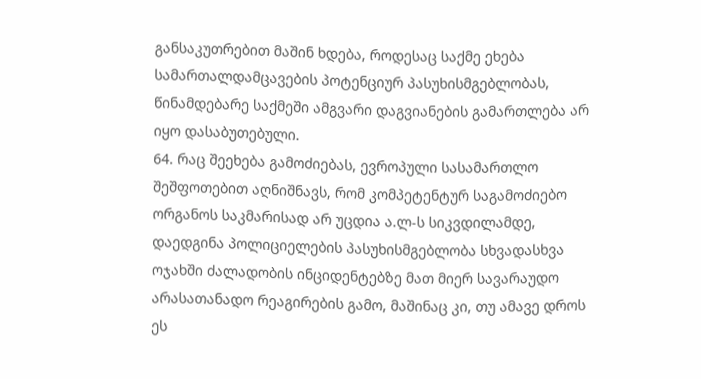განსაკუთრებით მაშინ ხდება, როდესაც საქმე ეხება სამართალდამცავების პოტენციურ პასუხისმგებლობას, წინამდებარე საქმეში ამგვარი დაგვიანების გამართლება არ იყო დასაბუთებული.
64. რაც შეეხება გამოძიებას, ევროპული სასამართლო შეშფოთებით აღნიშნავს, რომ კომპეტენტურ საგამოძიებო ორგანოს საკმარისად არ უცდია ა.ლ-ს სიკვდილამდე, დაედგინა პოლიციელების პასუხისმგებლობა სხვადასხვა ოჯახში ძალადობის ინციდენტებზე მათ მიერ სავარაუდო არასათანადო რეაგირების გამო, მაშინაც კი, თუ ამავე დროს ეს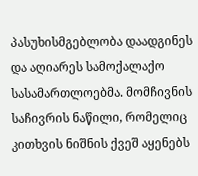პასუხისმგებლობა დაადგინეს და აღიარეს სამოქალაქო სასამართლოებმა. მომჩივნის საჩივრის ნაწილი, რომელიც კითხვის ნიშნის ქვეშ აყენებს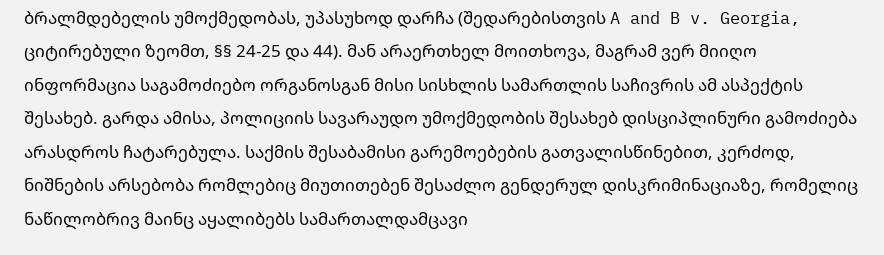ბრალმდებელის უმოქმედობას, უპასუხოდ დარჩა (შედარებისთვის A and B v. Georgia, ციტირებული ზეომთ, §§ 24-25 და 44). მან არაერთხელ მოითხოვა, მაგრამ ვერ მიიღო ინფორმაცია საგამოძიებო ორგანოსგან მისი სისხლის სამართლის საჩივრის ამ ასპექტის შესახებ. გარდა ამისა, პოლიციის სავარაუდო უმოქმედობის შესახებ დისციპლინური გამოძიება არასდროს ჩატარებულა. საქმის შესაბამისი გარემოებების გათვალისწინებით, კერძოდ, ნიშნების არსებობა რომლებიც მიუთითებენ შესაძლო გენდერულ დისკრიმინაციაზე, რომელიც ნაწილობრივ მაინც აყალიბებს სამართალდამცავი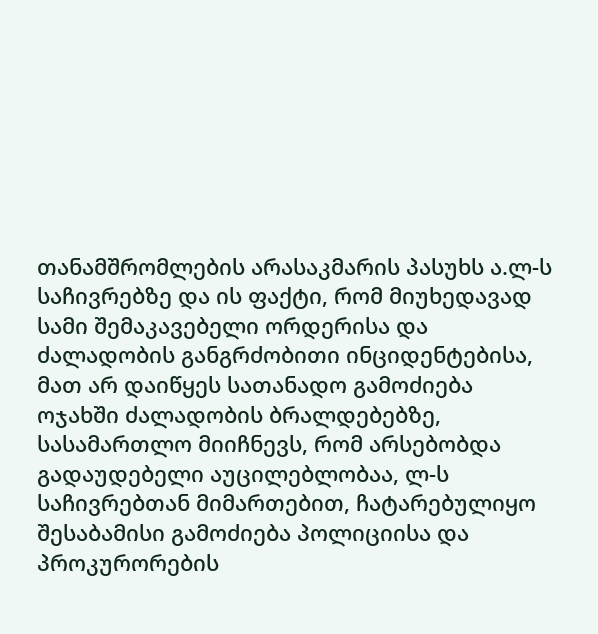თანამშრომლების არასაკმარის პასუხს ა.ლ-ს საჩივრებზე და ის ფაქტი, რომ მიუხედავად სამი შემაკავებელი ორდერისა და ძალადობის განგრძობითი ინციდენტებისა, მათ არ დაიწყეს სათანადო გამოძიება ოჯახში ძალადობის ბრალდებებზე, სასამართლო მიიჩნევს, რომ არსებობდა გადაუდებელი აუცილებლობაა, ლ-ს საჩივრებთან მიმართებით, ჩატარებულიყო შესაბამისი გამოძიება პოლიციისა და პროკურორების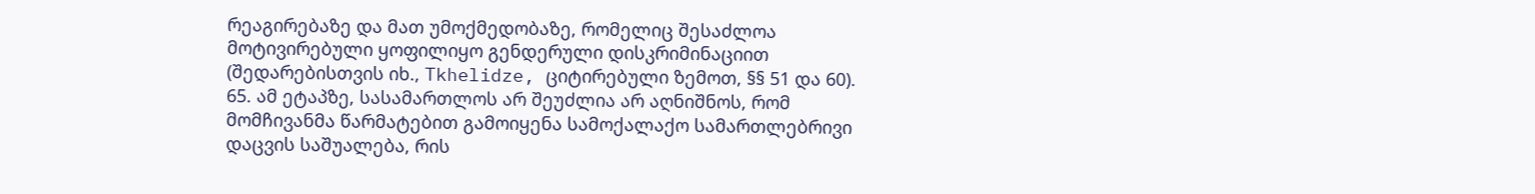რეაგირებაზე და მათ უმოქმედობაზე, რომელიც შესაძლოა მოტივირებული ყოფილიყო გენდერული დისკრიმინაციით (შედარებისთვის იხ., Tkhelidze, ციტირებული ზემოთ, §§ 51 და 60).
65. ამ ეტაპზე, სასამართლოს არ შეუძლია არ აღნიშნოს, რომ მომჩივანმა წარმატებით გამოიყენა სამოქალაქო სამართლებრივი დაცვის საშუალება, რის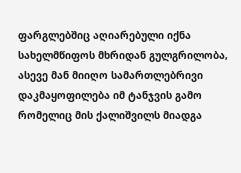ფარგლებშიც აღიარებული იქნა სახელმწიფოს მხრიდან გულგრილობა, ასევე მან მიიღო სამართლებრივი დაკმაყოფილება იმ ტანჯვის გამო რომელიც მის ქალიშვილს მიადგა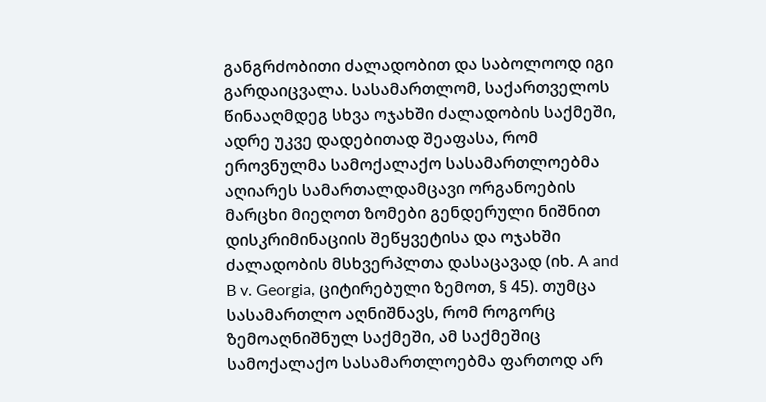განგრძობითი ძალადობით და საბოლოოდ იგი გარდაიცვალა. სასამართლომ, საქართველოს წინააღმდეგ სხვა ოჯახში ძალადობის საქმეში, ადრე უკვე დადებითად შეაფასა, რომ ეროვნულმა სამოქალაქო სასამართლოებმა აღიარეს სამართალდამცავი ორგანოების მარცხი მიეღოთ ზომები გენდერული ნიშნით დისკრიმინაციის შეწყვეტისა და ოჯახში ძალადობის მსხვერპლთა დასაცავად (იხ. A and B v. Georgia, ციტირებული ზემოთ, § 45). თუმცა სასამართლო აღნიშნავს, რომ როგორც ზემოაღნიშნულ საქმეში, ამ საქმეშიც სამოქალაქო სასამართლოებმა ფართოდ არ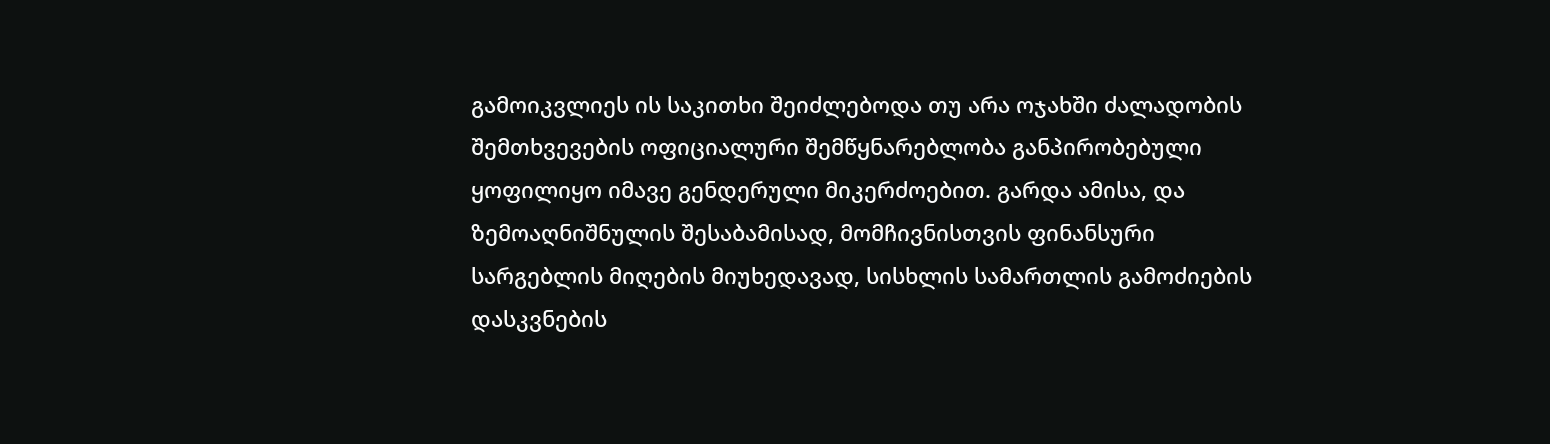გამოიკვლიეს ის საკითხი შეიძლებოდა თუ არა ოჯახში ძალადობის შემთხვევების ოფიციალური შემწყნარებლობა განპირობებული ყოფილიყო იმავე გენდერული მიკერძოებით. გარდა ამისა, და ზემოაღნიშნულის შესაბამისად, მომჩივნისთვის ფინანსური სარგებლის მიღების მიუხედავად, სისხლის სამართლის გამოძიების დასკვნების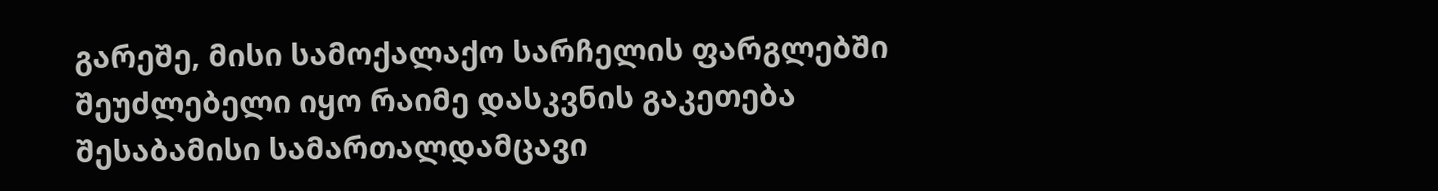გარეშე, მისი სამოქალაქო სარჩელის ფარგლებში შეუძლებელი იყო რაიმე დასკვნის გაკეთება შესაბამისი სამართალდამცავი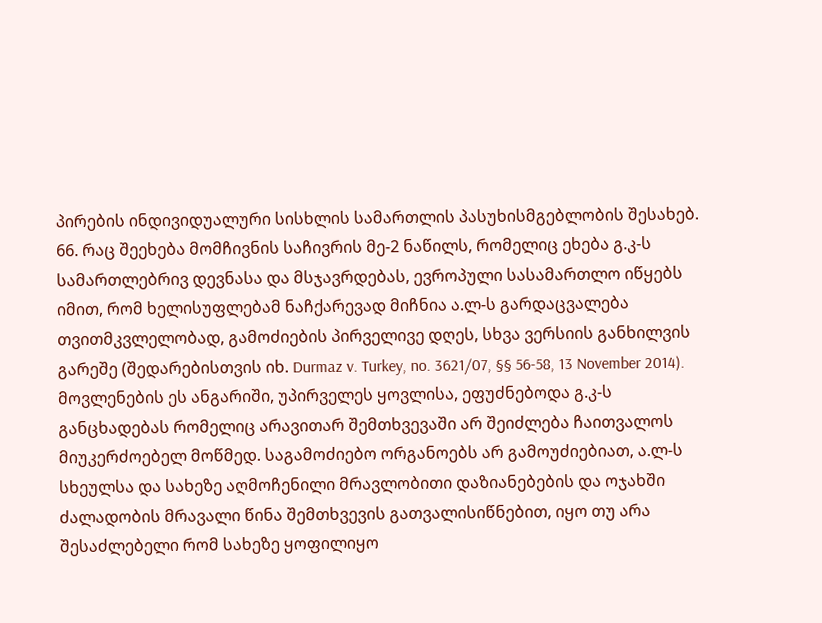პირების ინდივიდუალური სისხლის სამართლის პასუხისმგებლობის შესახებ.
66. რაც შეეხება მომჩივნის საჩივრის მე-2 ნაწილს, რომელიც ეხება გ.კ-ს სამართლებრივ დევნასა და მსჯავრდებას, ევროპული სასამართლო იწყებს იმით, რომ ხელისუფლებამ ნაჩქარევად მიჩნია ა.ლ-ს გარდაცვალება თვითმკვლელობად, გამოძიების პირველივე დღეს, სხვა ვერსიის განხილვის გარეშე (შედარებისთვის იხ. Durmaz v. Turkey, no. 3621/07, §§ 56-58, 13 November 2014). მოვლენების ეს ანგარიში, უპირველეს ყოვლისა, ეფუძნებოდა გ.კ-ს განცხადებას რომელიც არავითარ შემთხვევაში არ შეიძლება ჩაითვალოს მიუკერძოებელ მოწმედ. საგამოძიებო ორგანოებს არ გამოუძიებიათ, ა.ლ-ს სხეულსა და სახეზე აღმოჩენილი მრავლობითი დაზიანებების და ოჯახში ძალადობის მრავალი წინა შემთხვევის გათვალისიწნებით, იყო თუ არა შესაძლებელი რომ სახეზე ყოფილიყო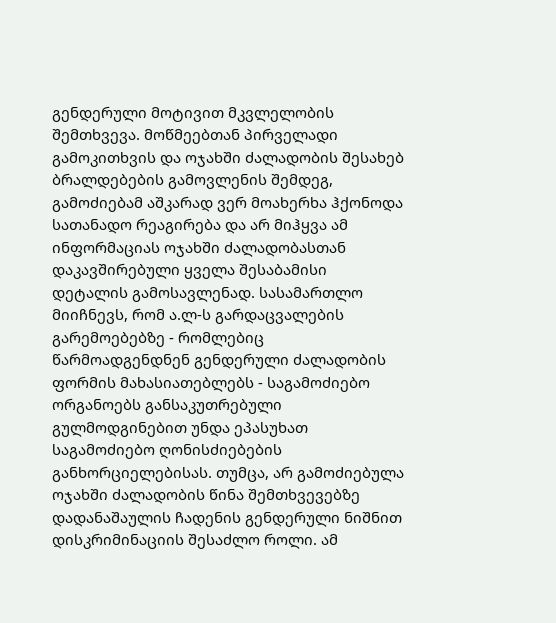გენდერული მოტივით მკვლელობის შემთხვევა. მოწმეებთან პირველადი გამოკითხვის და ოჯახში ძალადობის შესახებ ბრალდებების გამოვლენის შემდეგ, გამოძიებამ აშკარად ვერ მოახერხა ჰქონოდა სათანადო რეაგირება და არ მიჰყვა ამ ინფორმაციას ოჯახში ძალადობასთან დაკავშირებული ყველა შესაბამისი დეტალის გამოსავლენად. სასამართლო მიიჩნევს, რომ ა.ლ-ს გარდაცვალების გარემოებებზე - რომლებიც წარმოადგენდნენ გენდერული ძალადობის ფორმის მახასიათებლებს - საგამოძიებო ორგანოებს განსაკუთრებული გულმოდგინებით უნდა ეპასუხათ საგამოძიებო ღონისძიებების განხორციელებისას. თუმცა, არ გამოძიებულა ოჯახში ძალადობის წინა შემთხვევებზე დადანაშაულის ჩადენის გენდერული ნიშნით დისკრიმინაციის შესაძლო როლი. ამ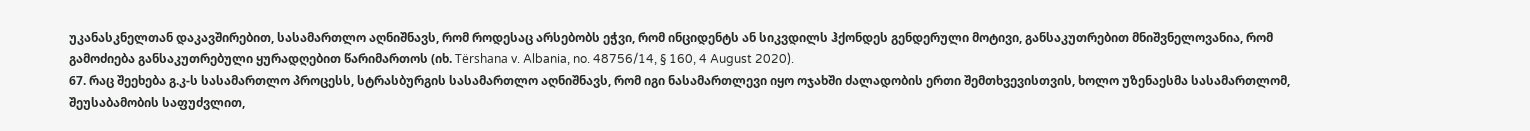უკანასკნელთან დაკავშირებით, სასამართლო აღნიშნავს, რომ როდესაც არსებობს ეჭვი, რომ ინციდენტს ან სიკვდილს ჰქონდეს გენდერული მოტივი, განსაკუთრებით მნიშვნელოვანია, რომ გამოძიება განსაკუთრებული ყურადღებით წარიმართოს (იხ. Tërshana v. Albania, no. 48756/14, § 160, 4 August 2020).
67. რაც შეეხება გ.კ-ს სასამართლო პროცესს, სტრასბურგის სასამართლო აღნიშნავს, რომ იგი ნასამართლევი იყო ოჯახში ძალადობის ერთი შემთხვევისთვის, ხოლო უზენაესმა სასამართლომ, შეუსაბამობის საფუძვლით,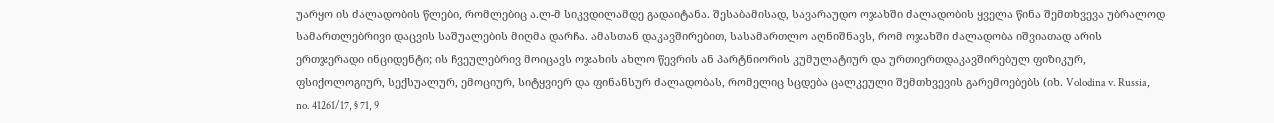უარყო ის ძალადობის წლები, რომლებიც ა.ლ-მ სიკვდილამდე გადაიტანა. შესაბამისად, სავარაუდო ოჯახში ძალადობის ყველა წინა შემთხვევა უბრალოდ სამართლებრივი დაცვის საშუალების მიღმა დარჩა. ამასთან დაკავშირებით, სასამართლო აღნიშნავს, რომ ოჯახში ძალადობა იშვიათად არის ერთჯერადი ინციდენტი; ის ჩვეულებრივ მოიცავს ოჯახის ახლო წევრის ან პარტნიორის კუმულატიურ და ურთიერთდაკავშირებულ ფიზიკურ, ფსიქოლოგიურ, სექსუალურ, ემოციურ, სიტყვიერ და ფინანსურ ძალადობას, რომელიც სცდება ცალკეული შემთხვევის გარემოებებს (იხ. Volodina v. Russia, no. 41261/17, § 71, 9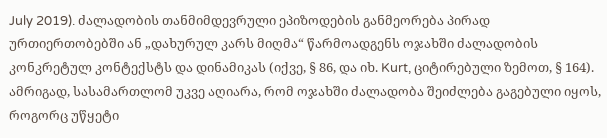July 2019). ძალადობის თანმიმდევრული ეპიზოდების განმეორება პირად ურთიერთობებში ან „დახურულ კარს მიღმა“ წარმოადგენს ოჯახში ძალადობის კონკრეტულ კონტექსტს და დინამიკას (იქვე, § 86, და იხ. Kurt, ციტირებული ზემოთ, § 164). ამრიგად, სასამართლომ უკვე აღიარა, რომ ოჯახში ძალადობა შეიძლება გაგებული იყოს, როგორც უწყეტი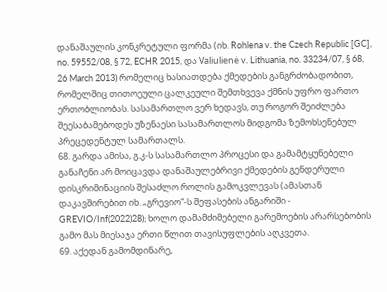დანაშაულის კონკრეტული ფორმა (იხ. Rohlena v. the Czech Republic [GC], no. 59552/08, § 72, ECHR 2015, და Valiulienė v. Lithuania, no. 33234/07, § 68, 26 March 2013) რომელიც ხასიათდება ქმედების განგრძობადობით, რომელშიც თითოეული ცალკეული შემთხვევა ქმნის უფრო ფართო ერთობლიობას. სასამართლო ვერ ხედავს, თუ როგორ შეიძლება შეესაბამებოდეს უზენაესი სასამართლოს მიდგომა ზემოხსენებულ პრეცედენტულ სამართალს.
68. გარდა ამისა, გ.კ-ს სასამართლო პროცესი და გამამტყუნებელი განაჩენი არ მოიცავდა დანაშაულებრივი ქმედების გენდერული დისკრიმინაციის შესაძლო როლის გამოკვლევას (ამასთან დაკავშირებით იხ. „გრევიო“-ს შეფასების ანგარიში - GREVIO/Inf(2022)28); ხოლო დამამძიმებელი გარემოების არარსებობის გამო მას მიესაჯა ერთი წლით თავისუფლების აღკვეთა.
69. აქედან გამომდინარე,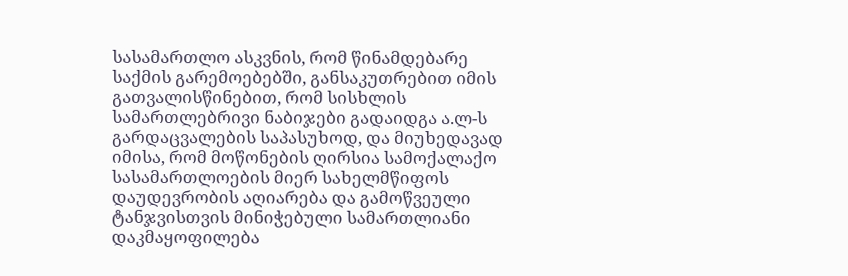სასამართლო ასკვნის, რომ წინამდებარე საქმის გარემოებებში, განსაკუთრებით იმის გათვალისწინებით, რომ სისხლის სამართლებრივი ნაბიჯები გადაიდგა ა.ლ-ს გარდაცვალების საპასუხოდ, და მიუხედავად იმისა, რომ მოწონების ღირსია სამოქალაქო სასამართლოების მიერ სახელმწიფოს დაუდევრობის აღიარება და გამოწვეული ტანჯვისთვის მინიჭებული სამართლიანი დაკმაყოფილება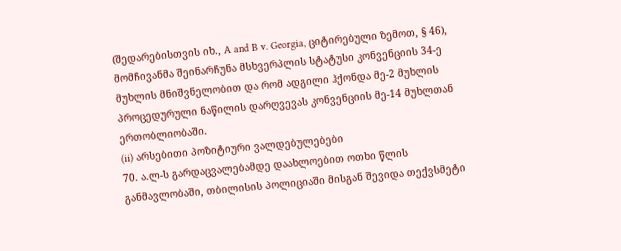(შედარებისთვის იხ., A and B v. Georgia, ციტირებული ზემოთ, § 46), მომჩივანმა შეინარჩუნა მსხვერპლის სტატუსი კონვენციის 34-ე მუხლის მნიშვნელობით და რომ ადგილი ჰქონდა მე-2 მუხლის პროცედურული ნაწილის დარღვევას კონვენციის მე-14 მუხლთან ერთობლიობაში.
(ii) არსებითი პოზიტიური ვალდებულებები
70. ა.ლ-ს გარდაცვალებამდე დაახლოებით ოთხი წლის განმავლობაში, თბილისის პოლიციაში მისგან შევიდა თექვსმეტი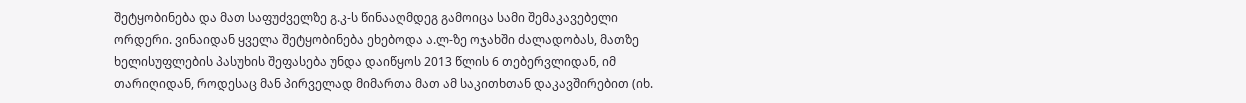შეტყობინება და მათ საფუძველზე გ.კ-ს წინააღმდეგ გამოიცა სამი შემაკავებელი ორდერი. ვინაიდან ყველა შეტყობინება ეხებოდა ა.ლ-ზე ოჯახში ძალადობას, მათზე ხელისუფლების პასუხის შეფასება უნდა დაიწყოს 2013 წლის 6 თებერვლიდან, იმ თარიღიდან, როდესაც მან პირველად მიმართა მათ ამ საკითხთან დაკავშირებით (იხ.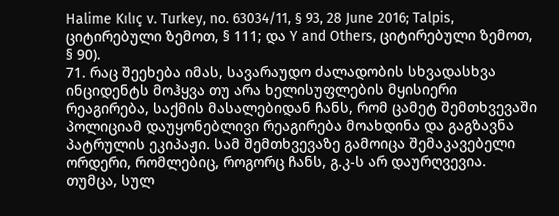Halime Kılıç v. Turkey, no. 63034/11, § 93, 28 June 2016; Talpis, ციტირებული ზემოთ, § 111; და Y and Others, ციტირებული ზემოთ, § 90).
71. რაც შეეხება იმას, სავარაუდო ძალადობის სხვადასხვა ინციდენტს მოჰყვა თუ არა ხელისუფლების მყისიერი რეაგირება, საქმის მასალებიდან ჩანს, რომ ცამეტ შემთხვევაში პოლიციამ დაუყონებლივი რეაგირება მოახდინა და გაგზავნა პატრულის ეკიპაჟი. სამ შემთხვევაზე გამოიცა შემაკავებელი ორდერი, რომლებიც, როგორც ჩანს, გ.კ-ს არ დაურღვევია. თუმცა, სულ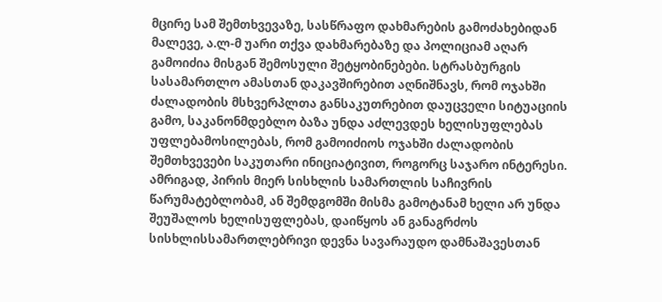მცირე სამ შემთხვევაზე, სასწრაფო დახმარების გამოძახებიდან მალევე, ა.ლ-მ უარი თქვა დახმარებაზე და პოლიციამ აღარ გამოიძია მისგან შემოსული შეტყობინებები. სტრასბურგის სასამართლო ამასთან დაკავშირებით აღნიშნავს, რომ ოჯახში ძალადობის მსხვერპლთა განსაკუთრებით დაუცველი სიტუაციის გამო, საკანონმდებლო ბაზა უნდა აძლევდეს ხელისუფლებას უფლებამოსილებას, რომ გამოიძიოს ოჯახში ძალადობის შემთხვევები საკუთარი ინიციატივით, როგორც საჯარო ინტერესი. ამრიგად, პირის მიერ სისხლის სამართლის საჩივრის წარუმატებლობამ, ან შემდგომში მისმა გამოტანამ ხელი არ უნდა შეუშალოს ხელისუფლებას, დაიწყოს ან განაგრძოს სისხლისსამართლებრივი დევნა სავარაუდო დამნაშავესთან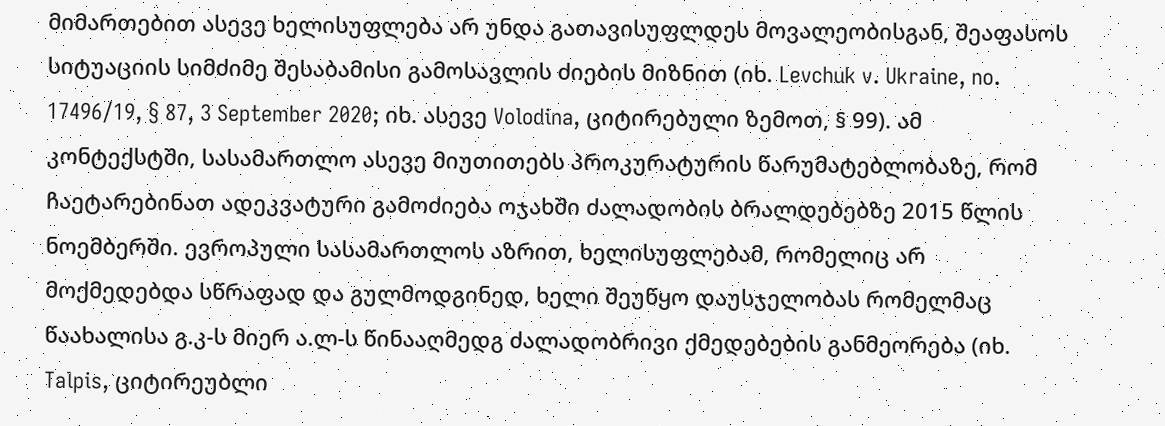მიმართებით ასევე ხელისუფლება არ უნდა გათავისუფლდეს მოვალეობისგან, შეაფასოს სიტუაციის სიმძიმე შესაბამისი გამოსავლის ძიების მიზნით (იხ. Levchuk v. Ukraine, no. 17496/19, § 87, 3 September 2020; იხ. ასევე Volodina, ციტირებული ზემოთ, § 99). ამ კონტექსტში, სასამართლო ასევე მიუთითებს პროკურატურის წარუმატებლობაზე, რომ ჩაეტარებინათ ადეკვატური გამოძიება ოჯახში ძალადობის ბრალდებებზე 2015 წლის ნოემბერში. ევროპული სასამართლოს აზრით, ხელისუფლებამ, რომელიც არ მოქმედებდა სწრაფად და გულმოდგინედ, ხელი შეუწყო დაუსჯელობას რომელმაც წაახალისა გ.კ-ს მიერ ა.ლ-ს წინააღმედგ ძალადობრივი ქმედებების განმეორება (იხ. Talpis, ციტირეუბლი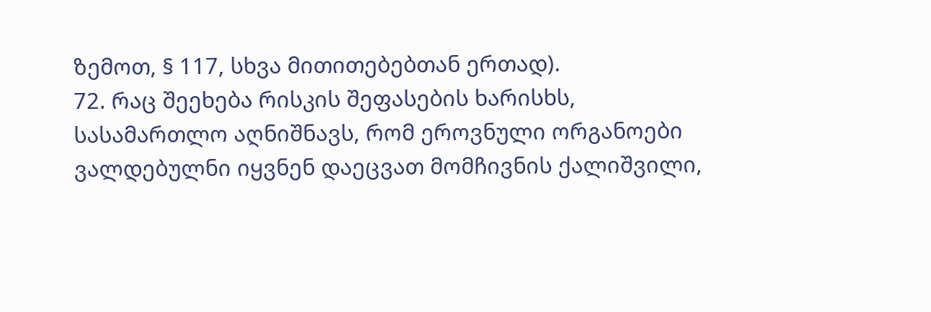ზემოთ, § 117, სხვა მითითებებთან ერთად).
72. რაც შეეხება რისკის შეფასების ხარისხს, სასამართლო აღნიშნავს, რომ ეროვნული ორგანოები ვალდებულნი იყვნენ დაეცვათ მომჩივნის ქალიშვილი,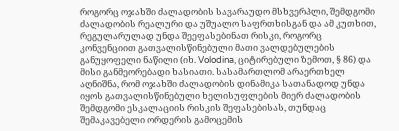როგორც ოჯახში ძალადობის სავარაუდო მსხვერპლი, შემდგომი ძალადობის რეალური და უშუალო საფრთხისგან და ამ კუთხით, რეგულარულად უნდა შეეფასებინათ რისკი, როგორც კონვენციით გათვალისწინებული მათი ვალდებულების განუყოფელი ნაწილი (იხ. Volodina, ციტირებული ზემოთ, § 86) და მისი განმეორებადი ხასიათი. სასამართლომ არაერთხელ აღნიშნა, რომ ოჯახში ძალადობის დინამიკა სათანადოდ უნდა იყოს გათვალისწინებული ხელისუფლების მიერ ძალადობის შემდგომი ესკალაციის რისკის შეფასებისას, თუნდაც შემაკავებელი ორდერის გამოცემის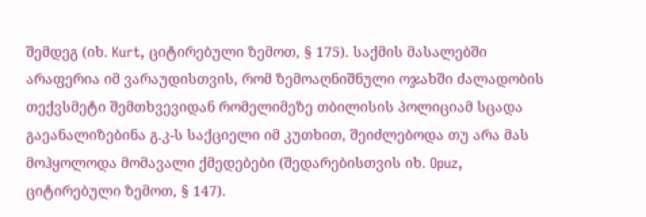შემდეგ (იხ. Kurt, ციტირებული ზემოთ, § 175). საქმის მასალებში არაფერია იმ ვარაუდისთვის, რომ ზემოაღნიშნული ოჯახში ძალადობის თექვსმეტი შემთხვევიდან რომელიმეზე თბილისის პოლიციამ სცადა გაეანალიზებინა გ.კ-ს საქციელი იმ კუთხით, შეიძლებოდა თუ არა მას მოჰყოლოდა მომავალი ქმედებები (შედარებისთვის იხ. Opuz, ციტირებული ზემოთ, § 147).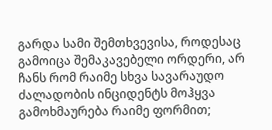გარდა სამი შემთხვევისა, როდესაც გამოიცა შემაკავებელი ორდერი, არ ჩანს რომ რაიმე სხვა სავარაუდო ძალადობის ინციდენტს მოჰყვა გამოხმაურება რაიმე ფორმით;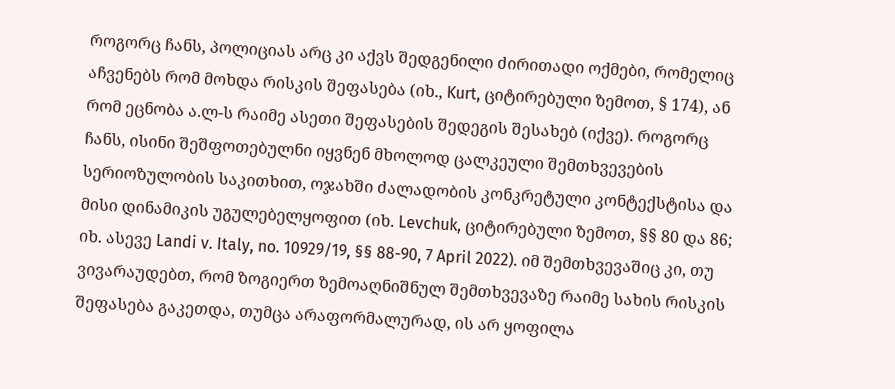როგორც ჩანს, პოლიციას არც კი აქვს შედგენილი ძირითადი ოქმები, რომელიც აჩვენებს რომ მოხდა რისკის შეფასება (იხ., Kurt, ციტირებული ზემოთ, § 174), ან რომ ეცნობა ა.ლ-ს რაიმე ასეთი შეფასების შედეგის შესახებ (იქვე). როგორც ჩანს, ისინი შეშფოთებულნი იყვნენ მხოლოდ ცალკეული შემთხვევების სერიოზულობის საკითხით, ოჯახში ძალადობის კონკრეტული კონტექსტისა და მისი დინამიკის უგულებელყოფით (იხ. Levchuk, ციტირებული ზემოთ, §§ 80 და 86; იხ. ასევე Landi v. Italy, no. 10929/19, §§ 88-90, 7 April 2022). იმ შემთხვევაშიც კი, თუ ვივარაუდებთ, რომ ზოგიერთ ზემოაღნიშნულ შემთხვევაზე რაიმე სახის რისკის შეფასება გაკეთდა, თუმცა არაფორმალურად, ის არ ყოფილა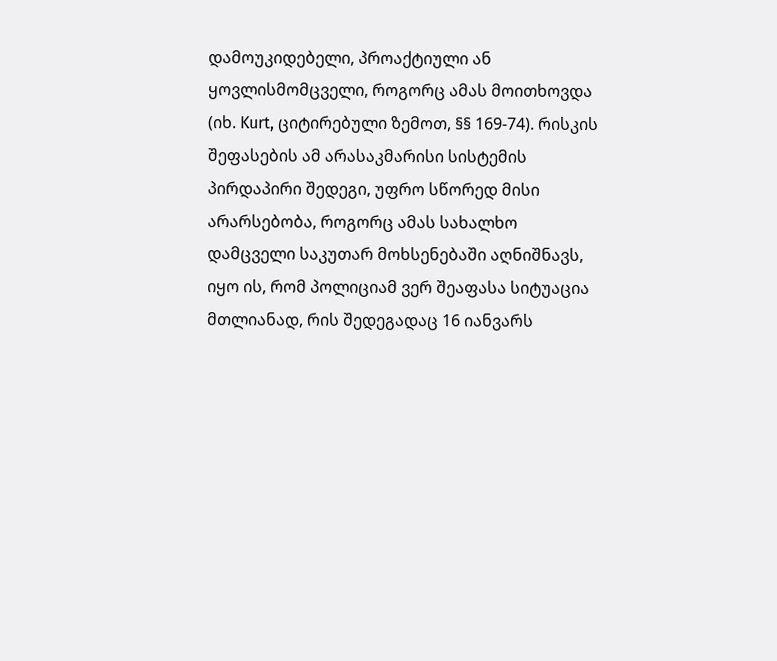დამოუკიდებელი, პროაქტიული ან ყოვლისმომცველი, როგორც ამას მოითხოვდა (იხ. Kurt, ციტირებული ზემოთ, §§ 169-74). რისკის შეფასების ამ არასაკმარისი სისტემის პირდაპირი შედეგი, უფრო სწორედ მისი არარსებობა, როგორც ამას სახალხო დამცველი საკუთარ მოხსენებაში აღნიშნავს, იყო ის, რომ პოლიციამ ვერ შეაფასა სიტუაცია მთლიანად, რის შედეგადაც 16 იანვარს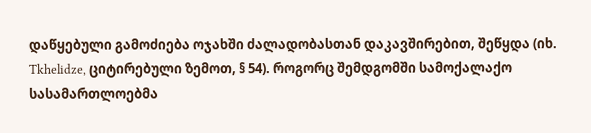დაწყებული გამოძიება ოჯახში ძალადობასთან დაკავშირებით, შეწყდა (იხ. Tkhelidze, ციტირებული ზემოთ, § 54). როგორც შემდგომში სამოქალაქო სასამართლოებმა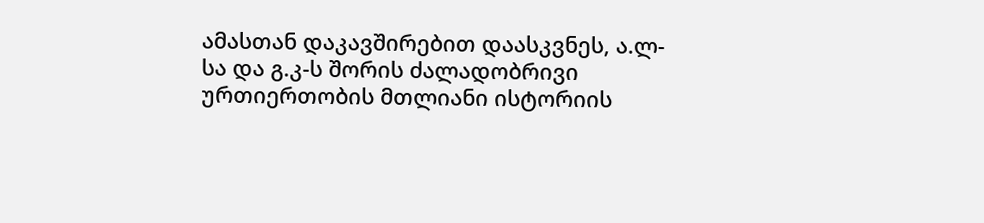ამასთან დაკავშირებით დაასკვნეს, ა.ლ-სა და გ.კ-ს შორის ძალადობრივი ურთიერთობის მთლიანი ისტორიის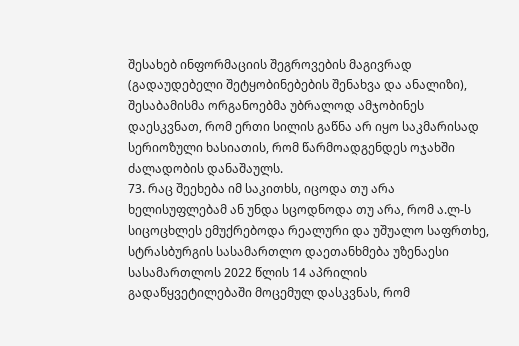შესახებ ინფორმაციის შეგროვების მაგივრად (გადაუდებელი შეტყობინებების შენახვა და ანალიზი), შესაბამისმა ორგანოებმა უბრალოდ ამჯობინეს დაესკვნათ, რომ ერთი სილის გაწნა არ იყო საკმარისად სერიოზული ხასიათის, რომ წარმოადგენდეს ოჯახში ძალადობის დანაშაულს.
73. რაც შეეხება იმ საკითხს, იცოდა თუ არა ხელისუფლებამ ან უნდა სცოდნოდა თუ არა, რომ ა.ლ-ს სიცოცხლეს ემუქრებოდა რეალური და უშუალო საფრთხე, სტრასბურგის სასამართლო დაეთანხმება უზენაესი სასამართლოს 2022 წლის 14 აპრილის გადაწყვეტილებაში მოცემულ დასკვნას, რომ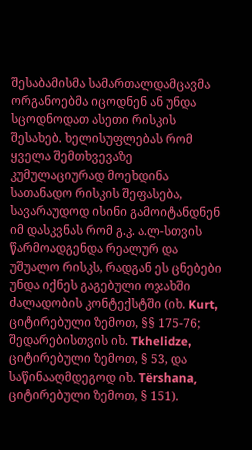შესაბამისმა სამართალდამცავმა ორგანოებმა იცოდნენ ან უნდა სცოდნოდათ ასეთი რისკის შესახებ. ხელისუფლებას რომ ყველა შემთხვევაზე კუმულაციურად მოეხდინა სათანადო რისკის შეფასება, სავარაუდოდ ისინი გამოიტანდნენ იმ დასკვნას რომ გ.კ. ა.ლ-სთვის წარმოადგენდა რეალურ და უშუალო რისკს, რადგან ეს ცნებები უნდა იქნეს გაგებული ოჯახში ძალადობის კონტექსტში (იხ. Kurt, ციტირებული ზემოთ, §§ 175-76; შედარებისთვის იხ. Tkhelidze, ციტირებული ზემოთ, § 53, და საწინააღმდეგოდ იხ. Tërshana, ციტირებული ზემოთ, § 151).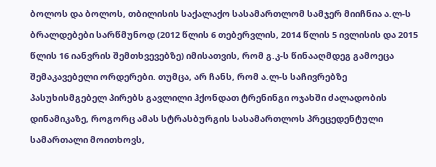ბოლოს და ბოლოს, თბილისის საქალაქო სასამართლომ სამჯერ მიიჩნია ა.ლ-ს ბრალდებები სარწმუნოდ (2012 წლის 6 თებერვლის, 2014 წლის 5 ივლისის და 2015 წლის 16 იანვრის შემთხვევებზე) იმისათვის, რომ გ.კ-ს წინააღმდეგ გამოეცა შემაკავებელი ორდერები. თუმცა, არ ჩანს, რომ ა.ლ-ს საჩივრებზე პასუხისმგებელ პირებს გავლილი ჰქონდათ ტრენინგი ოჯახში ძალადობის დინამიკაზე, როგორც ამას სტრასბურგის სასამართლოს პრეცედენტული სამართალი მოითხოვს,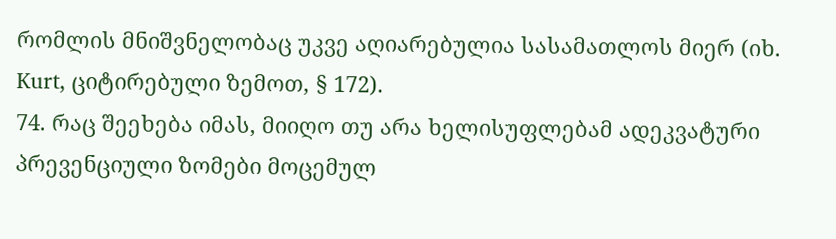რომლის მნიშვნელობაც უკვე აღიარებულია სასამათლოს მიერ (იხ. Kurt, ციტირებული ზემოთ, § 172).
74. რაც შეეხება იმას, მიიღო თუ არა ხელისუფლებამ ადეკვატური პრევენციული ზომები მოცემულ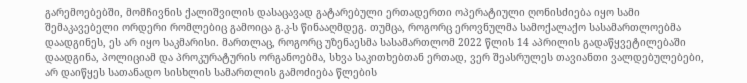გარემოებებში, მომჩივნის ქალიშვილის დასაცავად გატარებული ერთადერთი ოპერატიული ღონისძიება იყო სამი შემაკავებელი ორდერი რომლებიც გამოიცა გ.კ-ს წინააღმდეგ. თუმცა, როგორც ეროვნულმა სამოქალაქო სასამართლოებმა დაადგინეს, ეს არ იყო საკმარისი. მართლაც, როგორც უზენაესმა სასამართლომ 2022 წლის 14 აპრილის გადაწყვეტილებაში დაადგინა, პოლიციამ და პროკურატურის ორგანოებმა, სხვა საკითხებთან ერთად, ვერ შეასრულეს თავიანთი ვალდებულებები, არ დაიწყეს სათანადო სისხლის სამართლის გამოძიება წლების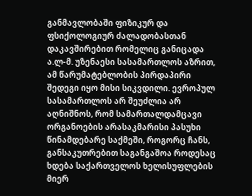განმავლობაში ფიზიკურ და ფსიქოლოგიურ ძალადობასთან დაკავშირებით რომელიც განიცადა ა.ლ-მ. უზენაესი სასამართლოს აზრით, ამ წარუმატებლობის პირდაპირი შედეგი იყო მისი სიკვდილი. ევროპულ სასამართლოს არ შეუძლია არ აღნიშნოს, რომ სამართალდამცავი ორგანოების არასაკმარისი პასუხი წინამდებარე საქმეში, როგორც ჩანს, განსაკუთრებით საგანგაშოა როდესაც ხდება საქართველოს ხელისუფლების მიერ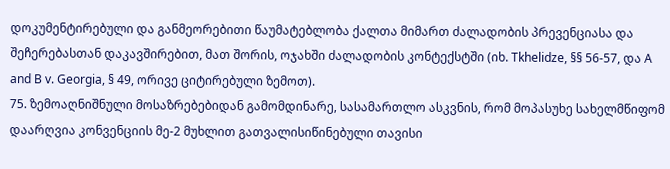დოკუმენტირებული და განმეორებითი წაუმატებლობა ქალთა მიმართ ძალადობის პრევენციასა და შეჩერებასთან დაკავშირებით, მათ შორის, ოჯახში ძალადობის კონტექსტში (იხ. Tkhelidze, §§ 56-57, და A and B v. Georgia, § 49, ორივე ციტირებული ზემოთ).
75. ზემოაღნიშნული მოსაზრებებიდან გამომდინარე, სასამართლო ასკვნის, რომ მოპასუხე სახელმწიფომ დაარღვია კონვენციის მე-2 მუხლით გათვალისიწინებული თავისი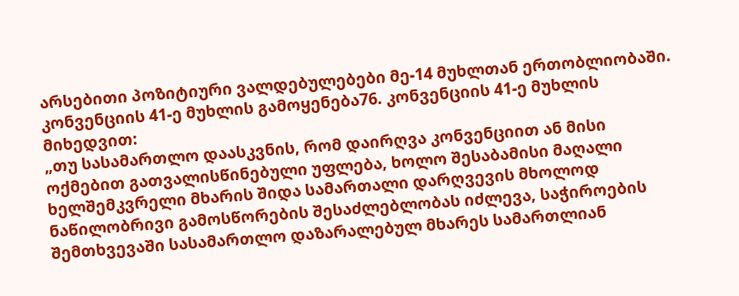არსებითი პოზიტიური ვალდებულებები მე-14 მუხლთან ერთობლიობაში.
კონვენციის 41-ე მუხლის გამოყენება76. კონვენციის 41-ე მუხლის მიხედვით:
„თუ სასამართლო დაასკვნის, რომ დაირღვა კონვენციით ან მისი ოქმებით გათვალისწინებული უფლება, ხოლო შესაბამისი მაღალი ხელშემკვრელი მხარის შიდა სამართალი დარღვევის მხოლოდ ნაწილობრივი გამოსწორების შესაძლებლობას იძლევა, საჭიროების შემთხვევაში სასამართლო დაზარალებულ მხარეს სამართლიან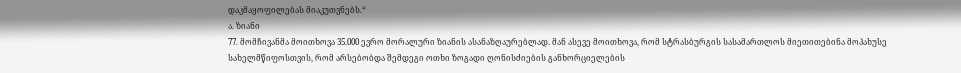დაკმაყოფილებას მიაკუთვნებს.“
ა. ზიანი
77. მომჩივანმა მოითხოვა 35.000 ევრო მორალური ზიანის ასანაზღაურებლად. მან ასევე მოითხოვა, რომ სტრასბურგის სასამართლოს მიეთითებინა მოპახუსე სახელმწიფოსთვის, რომ არსებობდა შემდეგი ოთხი ზოგადი ღონისძიების განხორციელების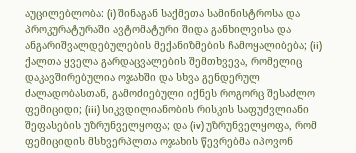აუცილებლობა: (i) შინაგან საქმეთა სამინისტროსა და პროკურატურაში ავტომატური შიდა განხილვისა და ანგარიშვალდებულების მექანიზმების ჩამოყალიბება; (ii) ქალთა ყველა გარდაცვალების შემთხვევა, რომელიც დაკავშირებულია ოჯახში და სხვა გენდერულ ძალადობასთან, გამოძიებული იქნეს როგორც შესაძლო ფემიციდი; (iii) სიკვდილიანობის რისკის საფუძვლიანი შეფასების უზრუნველყოფა; და (iv) უზრუნველყოფა, რომ ფემიციდის მსხვერპლთა ოჯახის წევრებმა იპოვონ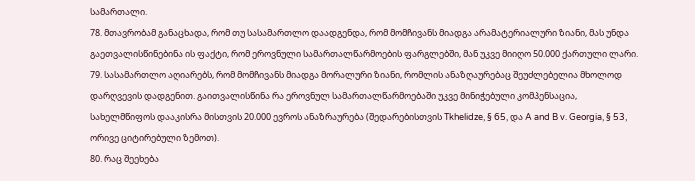სამართალი.
78. მთავრობამ განაცხადა, რომ თუ სასამართლო დაადგენდა, რომ მომჩივანს მიადგა არამატერიალური ზიანი, მას უნდა გაეთვალისწინებინა ის ფაქტი, რომ ეროვნული სამართალწარმოების ფარგლებში, მან უკვე მიიღო 50.000 ქართული ლარი.
79. სასამართლო აღიარებს, რომ მომჩივანს მიადგა მორალური ზიანი, რომლის ანაზღაურებაც შეუძლებელია მხოლოდ დარღვევის დადგენით. გაითვალისწინა რა ეროვნულ სამართალწარმოებაში უკვე მინიჭებული კომპენსაცია, სახელმწიფოს დააკისრა მისთვის 20.000 ევროს ანაზრაურება (შედარებისთვის Tkhelidze, § 65, და A and B v. Georgia, § 53, ორივე ციტირებული ზემოთ).
80. რაც შეეხება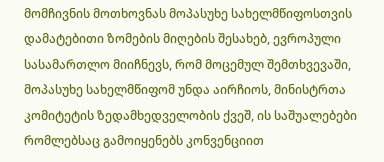მომჩივნის მოთხოვნას მოპასუხე სახელმწიფოსთვის დამატებითი ზომების მიღების შესახებ, ევროპული სასამართლო მიიჩნევს, რომ მოცემულ შემთხვევაში, მოპასუხე სახელმწიფომ უნდა აირჩიოს, მინისტრთა კომიტეტის ზედამხედველობის ქვეშ, ის საშუალებები რომლებსაც გამოიყენებს კონვენციით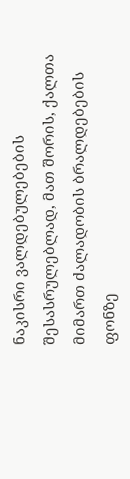ნაკისრი ვალდებულებების შესასრულებლად, მათ შორის, ქალთა მიმართ ძალადობის ბრალდებების ფონზე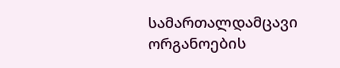სამართალდამცავი ორგანოების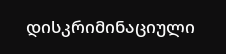დისკრიმინაციული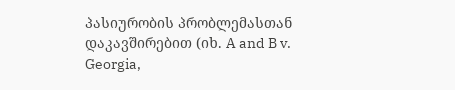პასიურობის პრობლემასთან დაკავშირებით (იხ. A and B v. Georgia,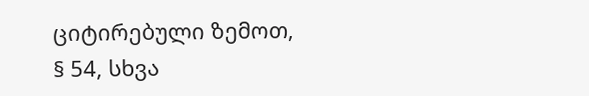ციტირებული ზემოთ, § 54, სხვა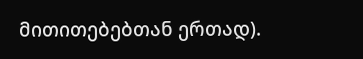მითითებებთან ერთად).